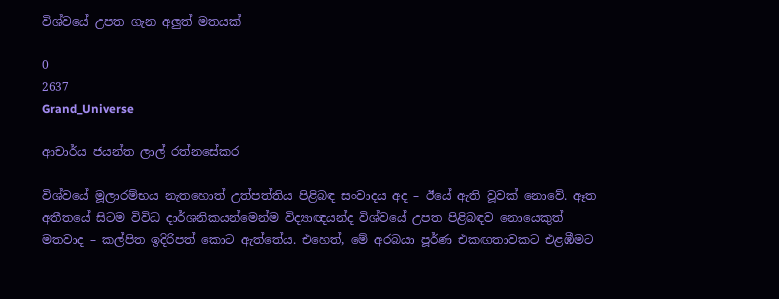විශ්වයේ උපත ගැන අලුත් මතයක්

0
2637
Grand_Universe

ආචාර්ය ජයන්ත ලාල් රත්නසේකර

විශ්වයේ මූලාරම්භය නැතහොත් උත්පත්තිය පිළිබඳ සංවාදය අද – ඊයේ ඇති වූවක් නොවේ. ඈත අතීතයේ සිටම විවිධ දාර්ශනිකයන්මෙන්ම විද්‍යාඥයන්ද විශ්වයේ උපත පිළිබඳව නොයෙකුත් මතවාද – කල්පිත ඉදිරිපත් කොට ඇත්තේය. එහෙත්, මේ අරබයා පූර්ණ එකඟතාවකට එළඹීමට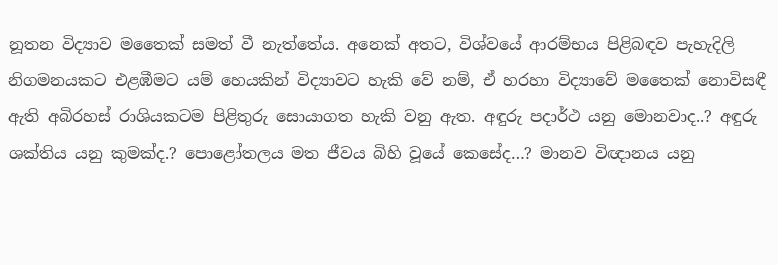නූතන විද්‍යාව මතෛක් සමත් වී නැත්තේය. අනෙක් අතට, විශ්වයේ ආරම්භය පිළිබඳව පැහැදිලි නිගමනයකට එළඹීමට යම් හෙයකින් විද්‍යාවට හැකි වේ නම්, ඒ හරහා විද්‍යාවේ මතෛක් නොවිසඳී ඇති අබිරහස් රාශියකටම පිළිතුරු සොයාගත හැකි වනු ඇත. අඳුරු පදාර්ථ යනු මොනවාද..? අඳුරු ශක්තිය යනු කුමක්ද.? පොළෝතලය මත ජීවය බිහි වූයේ කෙසේද…? මානව විඥානය යනු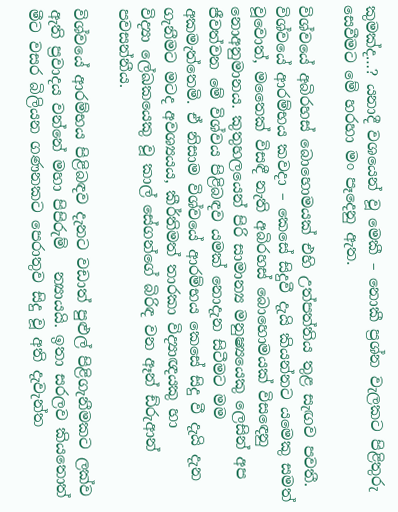කුමක්ද…? යනාදී වශයෙන් වූ මෙකී – නොකී ප්‍රශ්න වැලකට පිළිතුරු සෙවීමට මේ හරහා මං පෑදෙනු ඇත.

විශ්වයේ අබිරහස් බොහොමයක් එහි උත්පත්තිය තුළ සැඟව පවතී. විශ්වයේ ආරම්භය කවදා – කෙසේ සිදුවී දැයි කියන්නට යමෙකු සමත් වූවොත්, මතෛක් විසඳී නැති අබිරහස් බොහොමයක් විසඳෙනු නොඅනුමානය. කුතුහලයෙන් පිරි සාමාන්‍ය මනුෂ්‍යයෙකු ලෙසින් අප ජීවත්වන මේ විශ්වය පිළිබඳව යමක් නොදැන සිටීමට මම අකමැත්තෙමි. ඒ නිසාම විශ්වයේ ආරම්භය කෙසේ සිදු වී දැයි දැන ගැනීමට මටද අවශ්‍යයය, කීර්තිමත් තාරකා විද්‍යාඥයකු හා විද්‍යා ‍ලේඛකයෙකු වූ කාල් සේගන්ගේ බිරිඳ වන ඈන් ඩ්රුආන් පවසන්නීය.

විශ්වයේ ආරම්භය පිළිබඳව දැනට වඩාත් පුළුල් පිළිගැනීමකට ලක්ව ඇති ප්‍රවාදය වන්නේ මහා පිපිරුම්   න්‍යායයි. ඉතා සරලව කියතොත් මීට වසර බිලියන ගණනකට පෙරාතුව සිදු වූ අති දැවැන්ත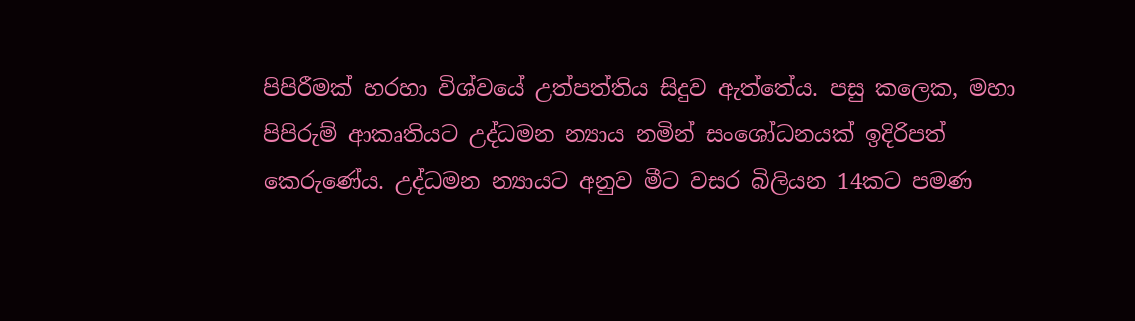පිපිරීමක් හරහා විශ්වයේ උත්පත්තිය සිදුව ඇත්තේය. පසු කලෙක, මහා පිපිරුම් ආකෘතියට උද්ධමන න්‍යාය නමින් සංශෝධනයක් ඉදිරිපත් කෙරුණේය. උද්ධමන න්‍යායට අනුව මීට වසර බිලියන 14කට පමණ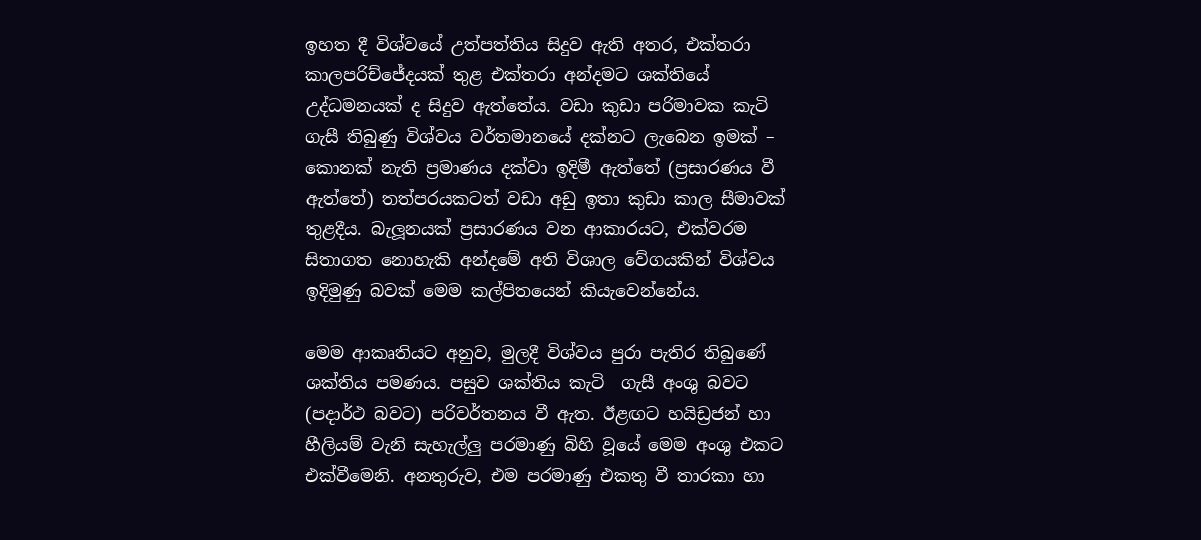ඉහත දී විශ්වයේ උත්පත්තිය සිදුව ඇති අතර, එක්තරා කාලපරිච්ජේදයක් තුළ එක්තරා අන්දමට ශක්තියේ උද්ධමනයක් ද සිදුව ඇත්තේය. වඩා කුඩා පරිමාවක කැටි ගැසී තිබුණු විශ්වය වර්තමානයේ දක්නට ලැබෙන ඉමක් – කොනක් නැති ප්‍රමාණය දක්වා ඉදිමී ඇත්තේ (ප්‍රසාරණය වී ඇත්තේ) තත්පරයකටත් වඩා අඩු ඉතා කුඩා කාල සීමාවක් තුළදීය. බැලූනයක් ප්‍රසාරණය වන ආකාරයට, එක්වරම සිතාගත නොහැකි අන්දමේ අති විශාල වේගයකින් විශ්වය ඉදිමුණු බවක් මෙම කල්පිතයෙන් කියැවෙන්නේය.

මෙම ආකෘතියට අනුව, මුලදී විශ්වය පුරා පැතිර තිබුණේ ශක්තිය පමණය. පසුව ශක්තිය කැටි  ගැසී අංශු බවට (පදාර්ථ බවට) පරිවර්තනය වී ඇත. ඊළඟට හයිඩ්‍රජන් හා හීලියම් වැනි සැහැල්ලු පරමාණු බිහි වූයේ මෙම අංශු එකට එක්වීමෙනි. අනතුරුව, එම පරමාණු එකතු වී තාරකා හා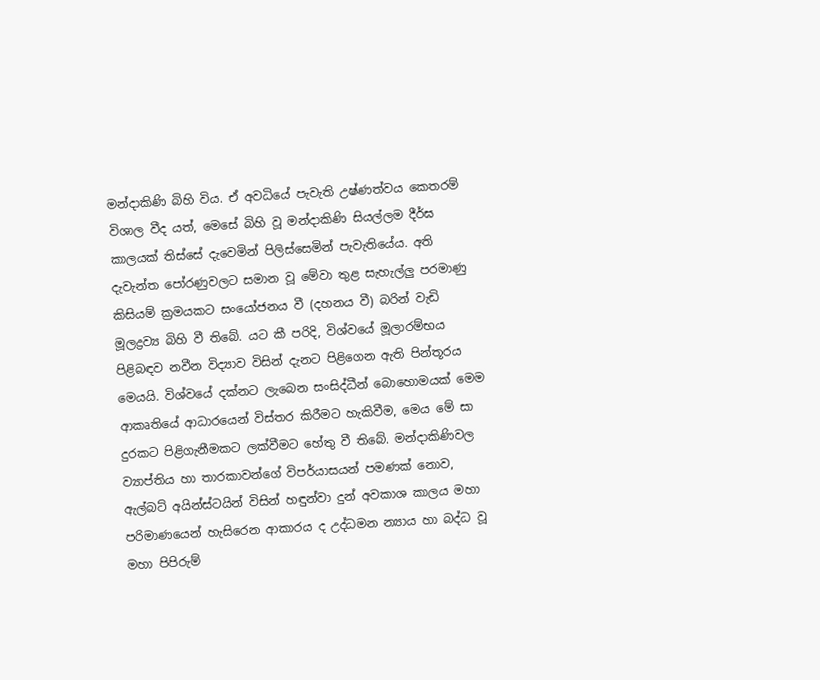මන්දාකිණි බිහි විය. ඒ අවධියේ පැවැති උෂ්ණත්වය කෙතරම් විශාල වීද යත්, මෙසේ බිහි වූ මන්දාකිණි සියල්ලම දීර්ඝ කාලයක් තිස්සේ දැවෙමින් පිලිස්සෙමින් පැවැතියේය. අති දැවැන්ත ‍පෝරණුවලට සමාන වූ මේවා තුළ සැහැල්ලු පරමාණු කිසියම් ක්‍රමයකට සංයෝජනය වී (දහනය වී) බරින් වැඩි මූලද්‍රව්‍ය බිහි වී තිබේ. යට කී පරිදි, විශ්වයේ මූලාරම්භය පිළිබඳව නවීන විද්‍යාව විසින් දැනට පිළිගෙන ඇති පින්තූරය මෙයයි. විශ්වයේ දක්නට ලැබෙන සංසිද්ධීන් බොහොමයක් මෙම ආකෘතියේ ආධාරයෙන් විස්තර කිරීමට හැකිවීම, මෙය මේ සා දුරකට පිළිගැනීමකට ලක්වීමට හේතු වී තිබේ. මන්දාකිණිවල ව්‍යාප්තිය හා තාරකාවන්ගේ විපර්යාසයන් පමණක් නොව, ඇල්බට් අයින්ස්ටයින් විසින් හඳුන්වා දුන් අවකාශ කාලය මහා පරිමාණයෙන් හැසිරෙන ආකාරය ද උද්ධමන න්‍යාය හා බද්ධ වූ මහා පිපිරුම්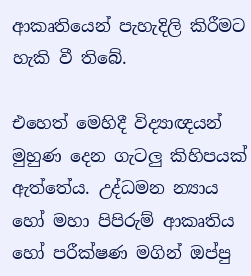ආකෘතියෙන් පැහැදිලි කිරීමට හැකි වී තිබේ.

එහෙත් මෙහිදී විද්‍යාඥයන් මුහුණ දෙන ගැටලු කිහිපයක් ඇත්තේය. උද්ධමන න්‍යාය හෝ මහා පිපිරුම් ආකෘතිය හෝ පරීක්ෂණ මගින් ඔප්පු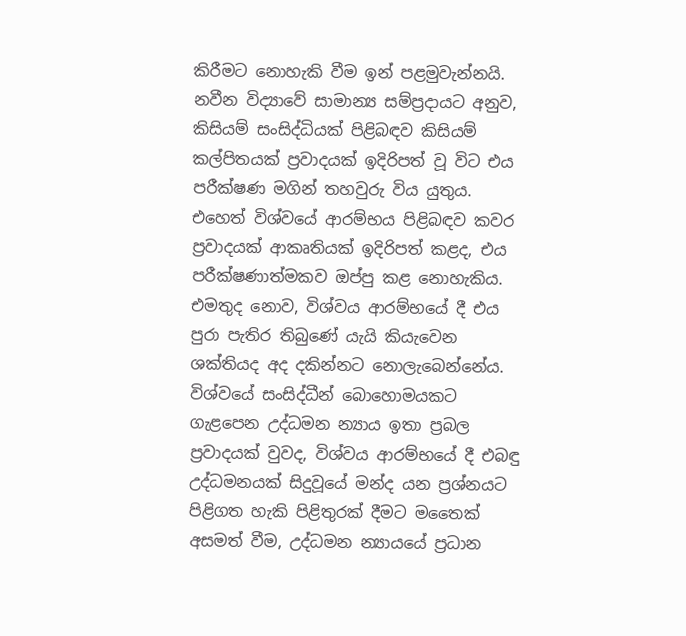කිරීමට නොහැකි වීම ඉන් පළමුවැන්නයි. නවීන විද්‍යාවේ සාමාන්‍ය සම්ප්‍රදායට අනුව, කිසියම් සංසිද්ධියක් පිළිබඳව කිසියම් කල්පිතයක් ප්‍රවාදයක් ඉදිරිපත් වූ විට එය පරීක්ෂණ මගින් තහවුරු විය යුතුය. එහෙත් විශ්වයේ ආරම්භය පිළිබඳව කවර ප්‍රවාදයක් ආකෘතියක් ඉදිරිපත් කළද, එය පරීක්ෂණාත්මකව ඔප්පු කළ නොහැකිය. එමතුද නොව, විශ්වය ආරම්භයේ දී එය පුරා පැතිර තිබුණේ යැයි කියැවෙන ශක්තියද අද දකින්නට නොලැබෙන්නේය. විශ්වයේ සංසිද්ධීන් බොහොමයකට ගැළපෙන උද්ධමන න්‍යාය ඉතා ප්‍රබල ප්‍රවාදයක් වුවද, විශ්වය ආරම්භයේ දී එබඳු උද්ධමනයක් සිදුවූයේ මන්ද යන ප්‍රශ්නයට පිළිගත හැකි පිළිතුරක් දීමට මතෛක් අසමත් වීම, උද්ධමන න්‍යායයේ ප්‍රධාන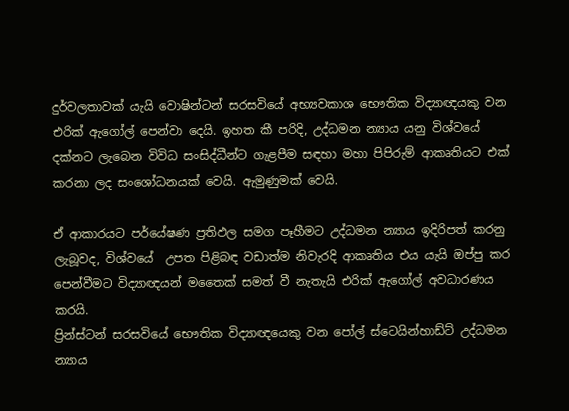දුර්වලතාවක් යැයි වොෂින්ටන් සරසවියේ අභ්‍යවකාශ භෞතික විද්‍යාඥයකු වන එරික් ඇගෝල් පෙන්වා දෙයි. ඉහත කී පරිදි, උද්ධමන න්‍යාය යනු විශ්වයේ දක්නට ලැබෙන විවිධ සංසිද්ධීන්ට ගැළපීම සඳහා මහා පිපිරුම් ආකෘතියට එක් කරනා ලද සංශෝධනයක් වෙයි. ඇමුණුමක් වෙයි.

ඒ ආකාරයට පර්යේෂණ ප්‍රතිඵල සමග පෑහීමට උද්ධමන න්‍යාය ඉදිරිපත් කරනු ලැබූවද, විශ්වයේ  උපත පිළිබඳ වඩාත්ම නිවැරදි ආකෘතිය එය යැයි ඔප්පු කර පෙන්වීමට විද්‍යාඥයන් මතෛක් සමත් වී නැතැයි එරික් ඇගෝල් අවධාරණය කරයි.
ප්‍රින්ස්ටන් සරසවියේ භෞතික විද්‍යාඥයෙකු වන ‍පෝල් ස්ටෙයින්හාඩ්ට් උද්ධමන න්‍යාය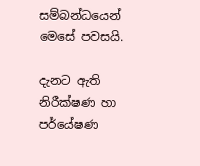සම්බන්ධයෙන් මෙසේ පවසයි.

දැනට ඇති නිරීක්ෂණ හා පර්යේෂණ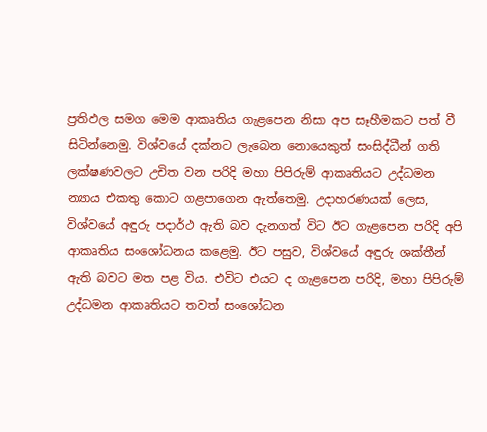ප්‍රතිඵල සමග මෙම ආකෘතිය ගැළපෙන නිසා අප සෑහීමකට පත් වී සිටින්නෙමු. විශ්වයේ දක්නට ලැබෙන නොයෙකුත් සංසිද්ධීන් ගති ලක්ෂණවලට උචිත වන පරිදි මහා පිපිරුම් ආකෘතියට උද්ධමන න්‍යාය එකතු කොට ගළපාගෙන ඇත්තෙමු. උදාහරණයක් ලෙස, විශ්වයේ අඳුරු පදාර්ථ ඇති බව දැනගත් විට ඊට ගැළපෙන පරිදි අපි ආකෘතිය සංශෝධනය කළෙමු. ඊට පසුව, විශ්වයේ අඳුරු ශක්තීන්  ඇති බවට මත පළ විය. එවිට එයට ද ගැළපෙන පරිදි, මහා පිපිරුම් උද්ධමන ආකෘතියට තවත් සංශෝධන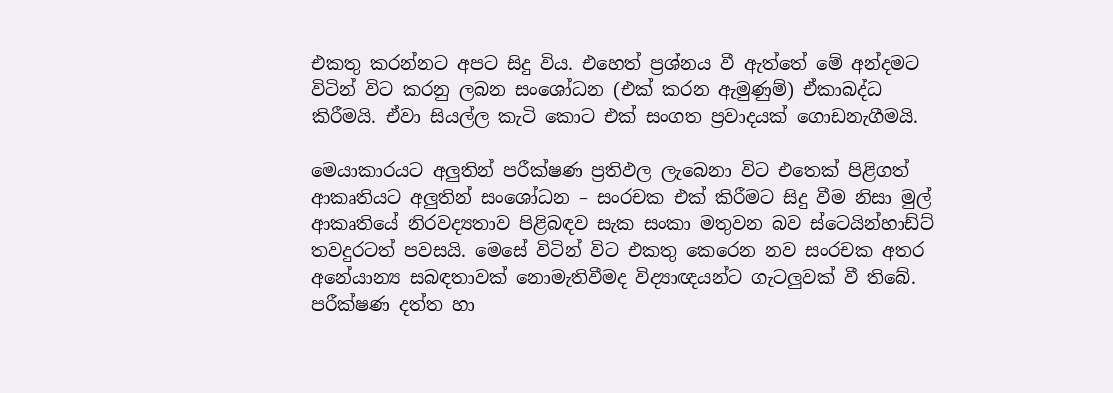එකතු කරන්නට අපට සිදු විය. එහෙත් ප්‍රශ්නය වී ඇත්තේ මේ අන්දමට විටින් විට කරනු ලබන සංශෝධන (එක් කරන ඇමුණුම්) ඒකාබද්ධ කිරීමයි. ඒවා සියල්ල කැටි කොට එක් සංගත ප්‍රවාදයක් ගොඩනැගීමයි.

මෙයාකාරයට අලුතින් පරීක්ෂණ ප්‍රතිඵල ලැබෙනා විට එතෙක් පිළිගත් ආකෘතියට අලුතින් සංශෝධන – සංරචක එක් කිරීමට සිදු වීම නිසා මුල් ආකෘතියේ නිරවද්‍යතාව පිළිබඳව සැක සංකා මතුවන බව ස්ටෙයින්හාඩ්ට් තවදුරටත් පවසයි. මෙසේ විටින් විට එකතු කෙරෙන නව සංරචක අතර අනේ‍යාන්‍ය සබඳතාවක් නොමැතිවීමද විද්‍යාඥයන්ට ගැටලුවක් වී තිබේ. පරීක්ෂණ දත්ත හා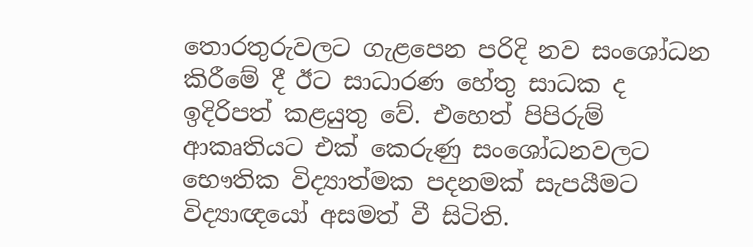තොරතුරුවලට ගැළපෙන පරිදි නව සංශෝධන කිරීමේ දී ඊට සාධාරණ හේතු සාධක ද ඉදිරිපත් කළයුතු වේ. එහෙත් පිපිරුම් ආකෘතියට එක් කෙරුණු සංශෝධනවලට භෞතික විද්‍යාත්මක පදනමක් සැපයීමට විද්‍යාඥයෝ අසමත් වී සිටිති.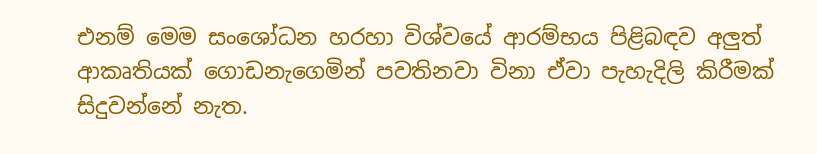එනම් මෙම සංශෝධන හරහා විශ්වයේ ආරම්භය පිළිබඳව අලුත් ආකෘතියක් ගොඩනැගෙමින් පවතිනවා විනා ඒවා පැහැදිලි කිරීමක් සිදුවන්නේ නැත.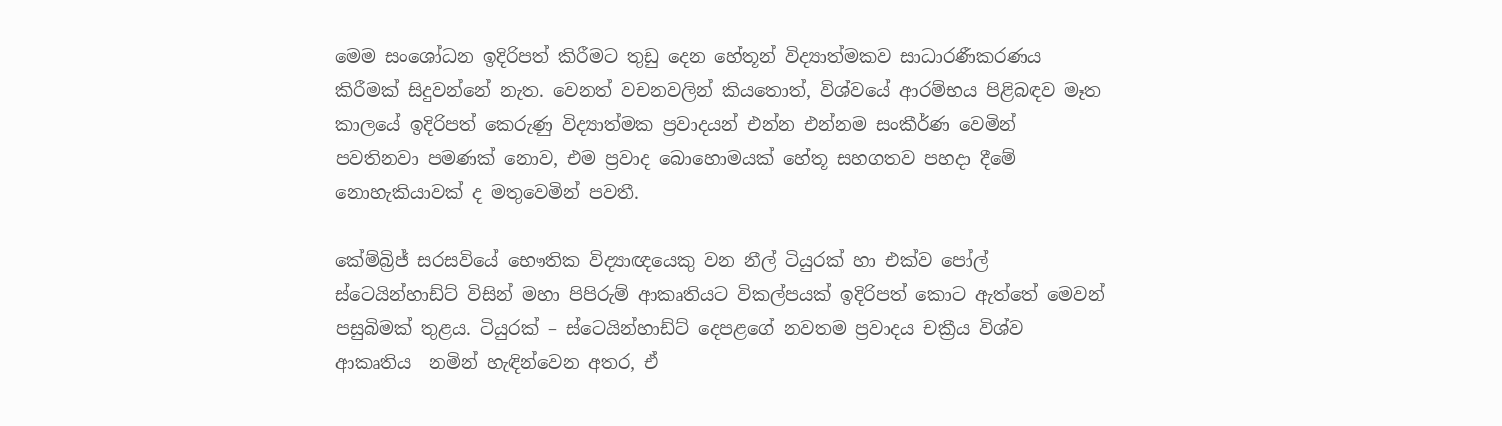මෙම සංශෝධන ඉදිරිපත් කිරීමට තුඩු දෙන හේතූන් විද්‍යාත්මකව සාධාරණීකරණය කිරීමක් සිදුවන්නේ නැත. වෙනත් වචනවලින් කියතොත්, විශ්වයේ ආරම්භය පිළිබඳව මෑත කාලයේ ඉදිරිපත් කෙරුණු විද්‍යාත්මක ප්‍රවාදයන් එන්න එන්නම සංකීර්ණ වෙමින් පවතිනවා පමණක් නොව, එම ප්‍රවාද බොහොමයක් හේතූ සහගතව පහදා දීමේ නොහැකියාවක් ද මතුවෙමින් පවතී.

කේම්බ්‍රිජ් සරසවියේ භෞතික විද්‍යාඥයෙකු වන නීල් ටියුරක් හා එක්ව ‍පෝල් ස්ටෙයින්හාඩ්ට් විසින් මහා පිපිරුම් ආකෘතියට විකල්පයක් ඉදිරිපත් කොට ඇත්තේ මෙවන් පසුබිමක් තුළය. ටියුරක් – ස්ටෙයින්හාඩ්ට් දෙපළගේ නවතම ප්‍රවාදය චක්‍රීය විශ්ව ආකෘතිය  නමින් හැඳින්වෙන අතර, ඒ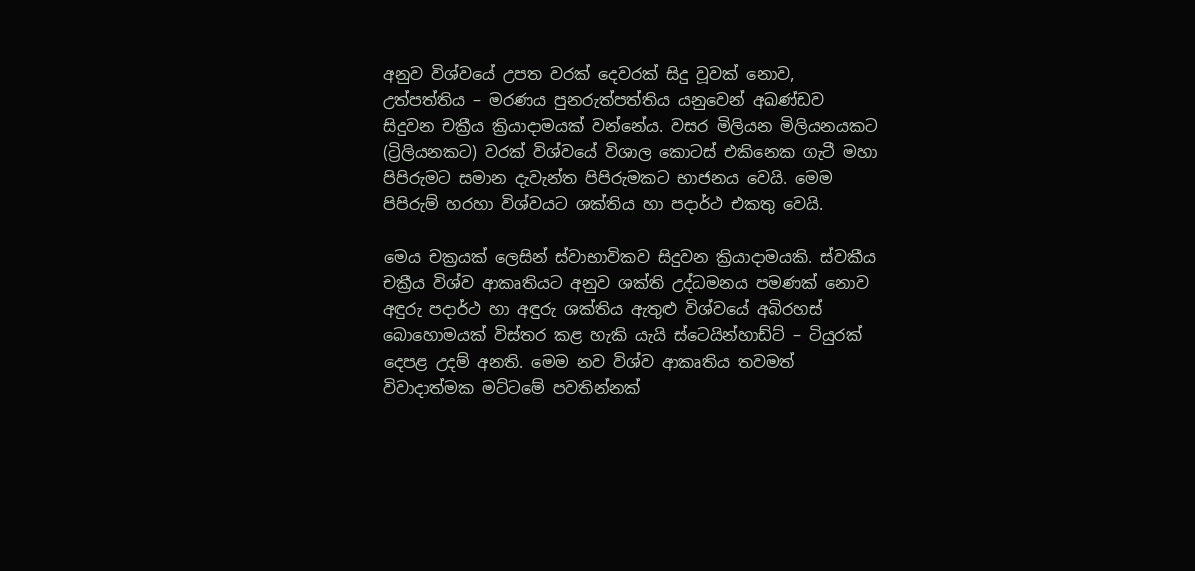අනුව විශ්වයේ උපත වරක් දෙවරක් සිදු වූවක් නොව, උත්පත්තිය – මරණය පුනරුත්පත්තිය යනුවෙන් අඛණ්ඩව සිදුවන චක්‍රීය ක්‍රියාදාමයක් වන්නේය. වසර මිලියන මිලියනයකට (ට්‍රිලියනකට) වරක් විශ්වයේ විශාල කොටස් එකිනෙක ගැටී මහා පිපිරුමට සමාන දැවැන්ත පිපිරුමකට භාජනය වෙයි. මෙම පිපිරුම් හරහා විශ්වයට ශක්තිය හා පදාර්ථ එකතු වෙයි.

මෙය චක්‍රයක් ලෙසින් ස්වාභාවිකව සිදුවන ක්‍රියාදාමයකි. ස්වකීය චක්‍රීය විශ්ව ආකෘතියට අනුව ශක්ති උද්ධමනය පමණක් නොව අඳුරු පදාර්ථ හා අඳුරු ශක්තිය ඇතුළු විශ්වයේ අබිරහස් බොහොමයක් විස්තර කළ හැකි යැයි ස්ටෙයින්හාඩ්ට් – ටියුරක් දෙපළ උදම් අනති. මෙම නව විශ්ව ආකෘතිය තවමත් විවාදාත්මක මට්ටමේ පවතින්නක්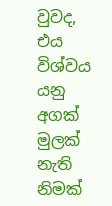වුවද, එය විශ්වය යනු අගක් මුලක් නැති නිමක්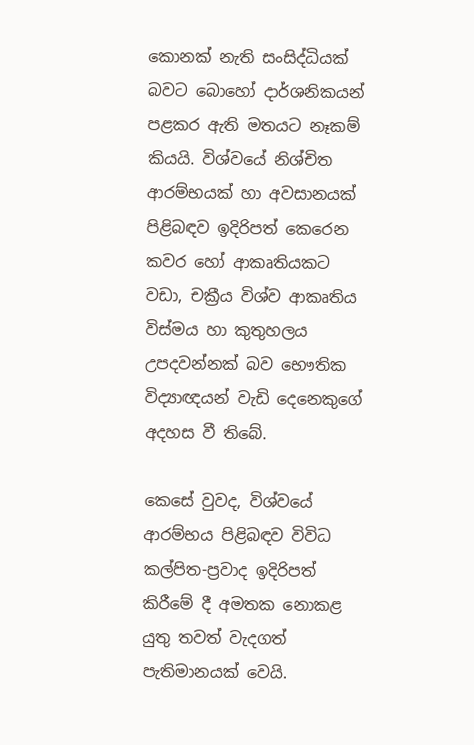කොනක් නැති සංසිද්ධියක් බවට බොහෝ දාර්ශනිකයන් පළකර ඇති මතයට නෑකම් කියයි. විශ්වයේ නිශ්චිත ආරම්භයක් හා අවසානයක් පිළිබඳව ඉදිරිපත් කෙරෙන කවර හෝ ආකෘතියකට වඩා, චක්‍රීය විශ්ව ආකෘතිය විස්මය හා කුතුහලය උපදවන්නක් බව භෞතික විද්‍යාඥයන් වැඩි දෙනෙකුගේ අදහස වී තිබේ.

කෙසේ වුවද, විශ්වයේ ආරම්භය පිළිබඳව විවිධ කල්පිත-ප්‍රවාද ඉදිරිපත් කිරීමේ දී අමතක නොකළ යුතු තවත් වැදගත් පැතිමානයක් වෙයි.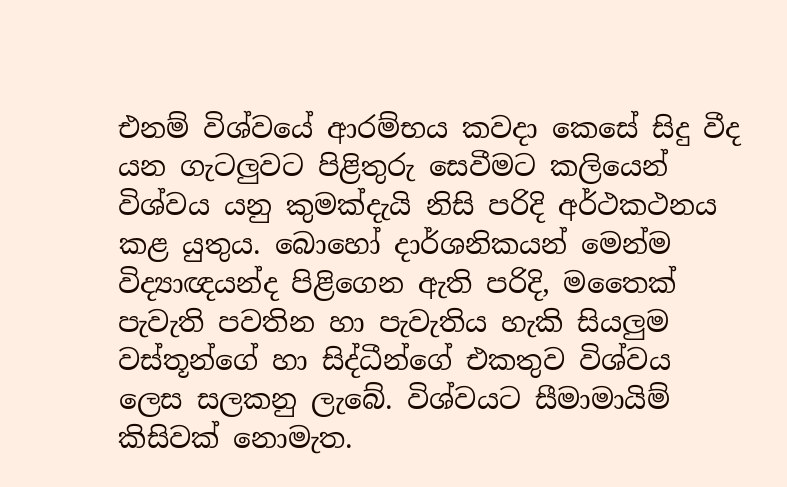එනම් විශ්වයේ ආරම්භය කවදා කෙසේ සිදු වීද යන ගැටලුවට පිළිතුරු සෙවීමට කලියෙන් විශ්වය යනු කුමක්දැයි නිසි පරිදි අර්ථකථනය කළ යුතුය. බොහෝ දාර්ශනිකයන් මෙන්ම විද්‍යාඥයන්ද පිළිගෙන ඇති පරිදි, මතෛක් පැවැති පවතින හා පැවැතිය හැකි සියලුම වස්තූන්ගේ හා සිද්ධීන්ගේ එකතුව විශ්වය ලෙස සලකනු ලැබේ. විශ්වයට සීමාමායිම්  කිසිවක් නොමැත.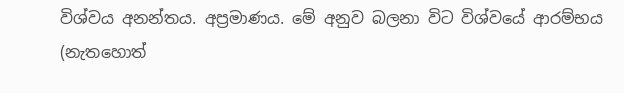විශ්වය අනන්තය. අප්‍රමාණය. මේ අනුව බලනා විට විශ්වයේ ආරම්භය (නැතහොත්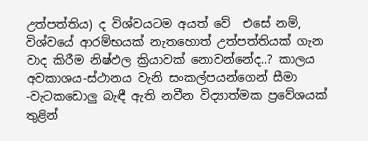උත්පත්තිය) ද විශ්වයටම අයත් වේ  එසේ නම්, විශ්වයේ ආරම්භයක් නැතහොත් උත්පත්තියක් ගැන වාද කිරීම නිෂ්ඵල ක්‍රියාවක් නොවන්නේද..? කාලය අවකාශය-ස්ථානය වැනි සංකල්පයන්ගෙන් සීමා -වැටකඩොලු බැඳී ඇති නවීන විද්‍යාත්මක ප්‍රවේශයක් තුළින්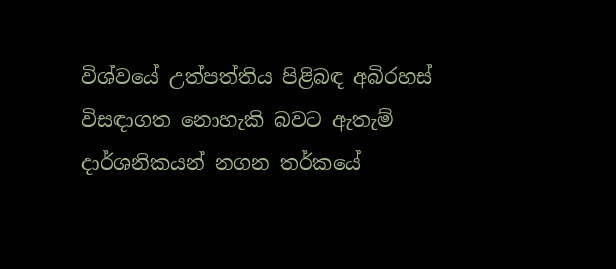විශ්වයේ උත්පත්තිය පිළිබඳ අබිරහස් විසඳාගත නොහැකි බවට ඇතැම් දාර්ශනිකයන් නගන තර්කයේ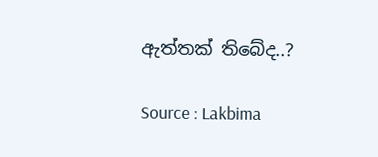ඇත්තක් තිබේද..?

Source : Lakbima